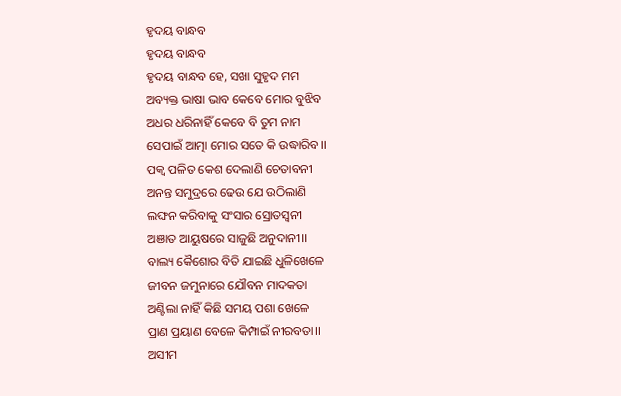ହୃଦୟ ବାନ୍ଧବ
ହୃଦୟ ବାନ୍ଧବ
ହୃଦୟ ବାନ୍ଧବ ହେ, ସଖା ସୁହୃଦ ମମ
ଅବ୍ୟକ୍ତ ଭାଷା ଭାବ କେବେ ମୋର ବୁଝିବ
ଅଧର ଧରିନାହିଁ କେବେ ବି ତୁମ ନାମ
ସେପାଇଁ ଆତ୍ମା ମୋର ସତେ କି ଉଦ୍ଧାରିବ।।
ପକ୍ୱ ପଳିତ କେଶ ଦେଲାଣି ଚେତାବନୀ
ଅନନ୍ତ ସମୁଦ୍ରରେ ଢେଉ ଯେ ଉଠିଲାଣି
ଲଙ୍ଘନ କରିବାକୁ ସଂସାର ସ୍ରୋତସ୍ୱନୀ
ଅଞାତ ଆୟୁଷରେ ସାଜୁଛି ଅନୁଦାନୀ।।
ବାଲ୍ୟ କୈଶୋର ବିତି ଯାଇଛି ଧୁଳିଖେଳେ
ଜୀବନ ଜମୁନାରେ ଯୌବନ ମାଦକତା
ଅଣ୍ଟିଲା ନାହିଁ କିଛି ସମୟ ପଶା ଖେଳେ
ପ୍ରାଣ ପ୍ରୟାଣ ବେଳେ କିମ୍ପାଇଁ ନୀରବତା।।
ଅସୀମ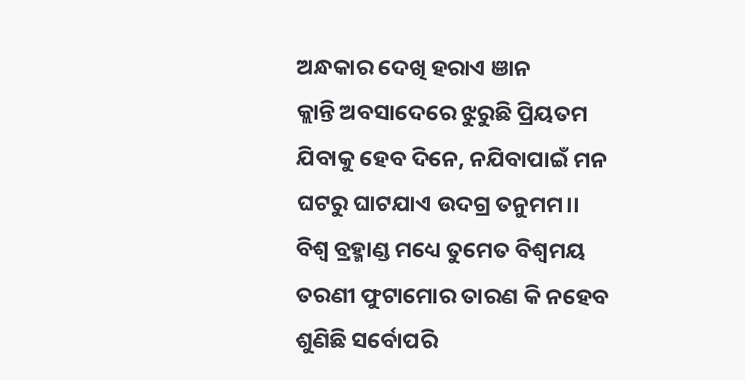ଅନ୍ଧକାର ଦେଖି ହରାଏ ଞାନ
କ୍ଲାନ୍ତି ଅବସାଦେରେ ଝୁରୁଛି ପ୍ରିୟତମ
ଯିବାକୁ ହେବ ଦିନେ, ନଯିବାପାଇଁ ମନ
ଘଟରୁ ଘାଟଯାଏ ଉଦଗ୍ର ତନୁମମ।।
ବିଶ୍ୱ ବ୍ରହ୍ମାଣ୍ଡ ମଧ୍ୟେ ତୁମେତ ବିଶ୍ୱମୟ
ତରଣୀ ଫୁଟାମୋର ତାରଣ କି ନହେବ
ଶୁଣିଛି ସର୍ବୋପରି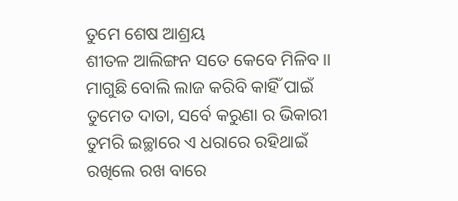ତୁମେ ଶେଷ ଆଶ୍ରୟ
ଶୀତଳ ଆଲିଙ୍ଗନ ସତେ କେବେ ମିଳିବ।।
ମାଗୁଛି ବୋଲି ଲାଜ କରିବି କାହିଁ ପାଇଁ
ତୁମେତ ଦାତା, ସର୍ବେ କରୁଣା ର ଭିକାରୀ
ତୁମରି ଇଚ୍ଛାରେ ଏ ଧରାରେ ରହିଥାଇଁ
ରଖିଲେ ରଖ ବାରେ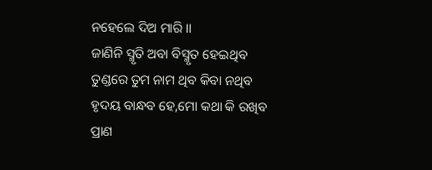ନହେଲେ ଦିଅ ମାରି।।
ଜାଣିନି ସ୍ମୃତି ଅବା ବିସ୍ମୃତ ହେଇଥିବ
ତୁଣ୍ଡରେ ତୁମ ନାମ ଥିବ କିବା ନଥିବ
ହୃଦୟ ବାନ୍ଧବ ହେ,ମୋ କଥା କି ରଖିବ
ପ୍ରାଣ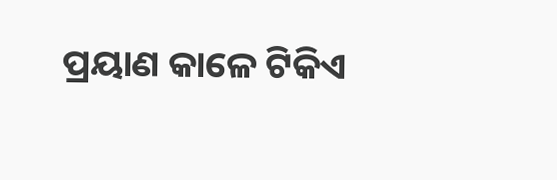ପ୍ରୟାଣ କାଳେ ଟିକିଏ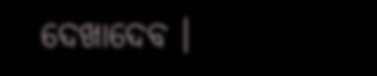ଦେଖାଦେବ ।